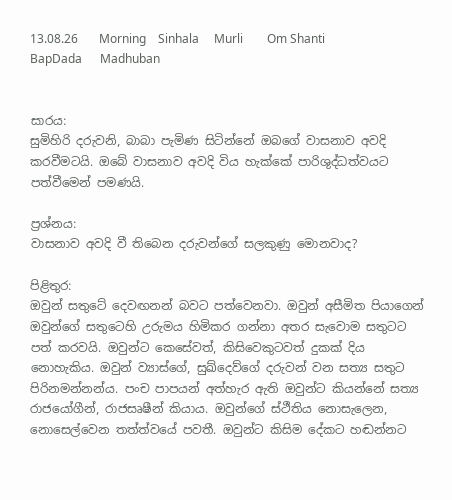13.08.26       Morning    Sinhala     Murli        Om Shanti      BapDada      Madhuban


සාරය:
සුමිහිරි දරුවනි, බාබා පැමිණ සිටින්නේ ඔබගේ වාසනාව අවදි කරවීමටයි. ඔබේ වාසනාව අවදි විය හැක්කේ පාරිශුද්ධත්වයට පත්වීමෙන් පමණයි.

ප්‍රශ්නය:
වාසනාව අවදි වී තිබෙන දරුවන්ගේ සලකුණු මොනවාද?

පිළිතුර:
ඔවුන් සතුටේ දෙවඟනන් බවට පත්වෙනවා. ඔවුන් අසීමිත පියාගෙන් ඔවුන්ගේ සතුටෙහි උරුමය හිමිකර ගන්නා අතර සැවොම සතුටට පත් කරවයි. ඔවුන්ට කෙසේවත්, කිසිවෙකුටවත් දුකක් දිය නොහැකිය. ඔවුන් ව්‍යාස්ගේ, සුඛ්දෙව්ගේ දරුවන් වන සත්‍ය සතුට පිරිනමන්නන්ය. පංච පාපයන් අත්හැර ඇති ඔවුන්ට කියන්නේ සත්‍ය රාජයෝගීන්, රාජසෘෂීන් කියාය. ඔවුන්ගේ ස්ථීතිය නොසැලෙන, නොසෙල්වෙන තත්ත්වයේ පවතී. ඔවුන්ට කිසිම දේකට හඬන්නට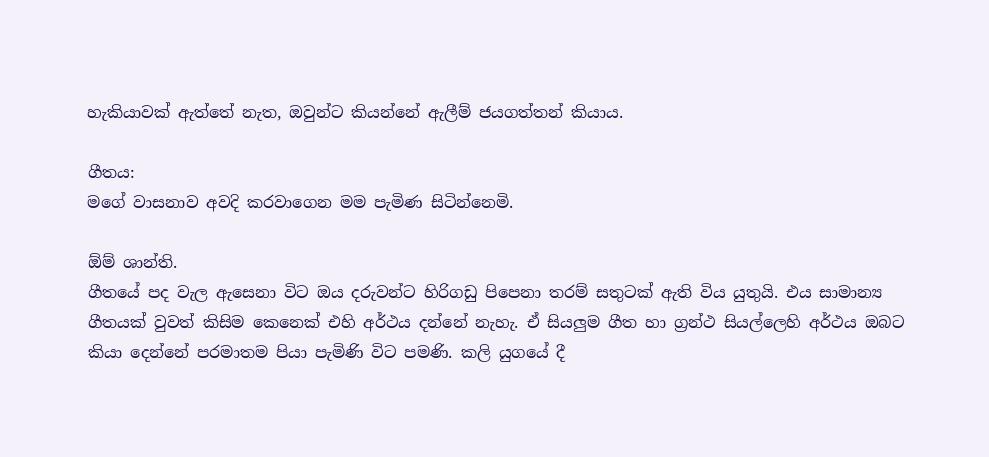හැකියාවක් ඇත්තේ නැත, ඔවුන්ට කියන්නේ ඇලීම් ජයගත්තන් කියාය.

ගීතය:
මගේ වාසනාව අවදි කරවාගෙන මම පැමිණ සිටින්නෙමි.

ඕම් ශාන්ති.
ගීතයේ පද වැල ඇසෙනා විට ඔය දරුවන්ට හිරිගඩු පිපෙනා තරම් සතුටක් ඇති විය යුතුයි. එය සාමාන්‍ය ගීතයක් වුවත් කිසිම කෙනෙක් එහි අර්ථය දන්නේ නැහැ. ඒ සියලුම ගීත හා ග්‍රන්ථ සියල්ලෙහි අර්ථය ඔබට කියා දෙන්නේ පරමාතම පියා පැමිණි විට පමණි. කලි යුගයේ දී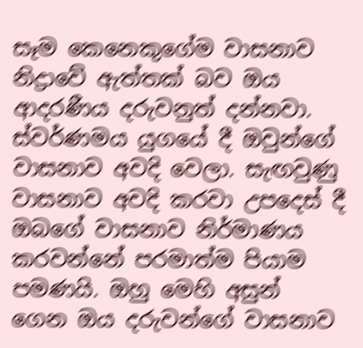සෑම කෙනෙකුගේම වාසනාව නිද්‍රාවේ ඇත්තක් බව ඔය ආදරණීය දරුවනුත් දන්නවා. ස්වර්ණමය යුගයේ දී ඔවුන්ගේ වාසනාව අවදි වෙලා. සැඟවුණු වාසනාව අවදි කරවා උපදෙස් දී ඔබගේ වාසනාව නිර්මාණය කරවන්නේ පරමාත්ම පියාම පමණයි. ඔහු මෙහි අසුන් ගෙන ඔය දරුවන්ගේ වාසනාව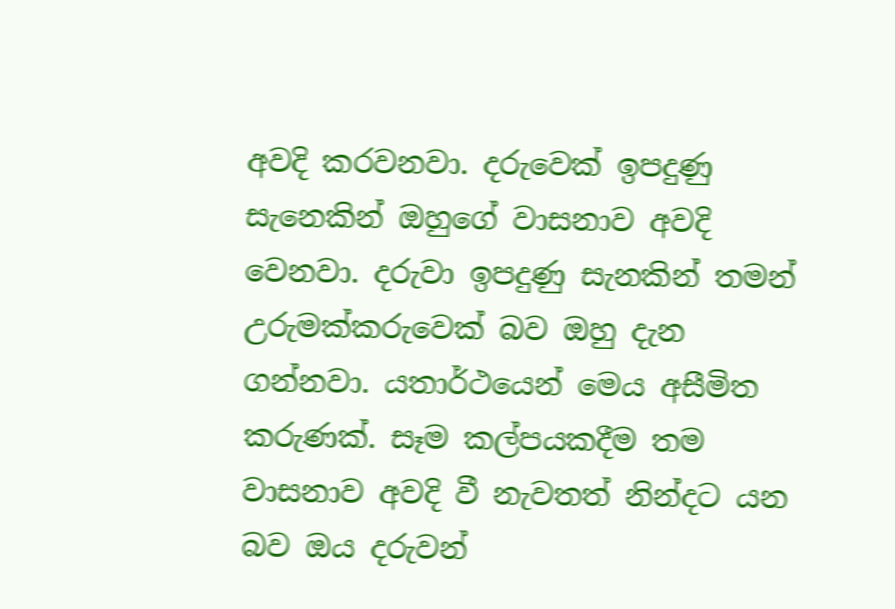අවදි කරවනවා. දරුවෙක් ඉපදුණු සැනෙකින් ඔහුගේ වාසනාව අවදි වෙනවා. දරුවා ඉපදුණු සැනකින් තමන් උරුමක්කරුවෙක් බව ඔහු දැන ගන්නවා. යතාර්ථයෙන් මෙය අසීමිත කරුණක්. සෑම කල්පයකදීම තම වාසනාව අවදි වී නැවතත් නින්දට යන බව ඔය දරුවන්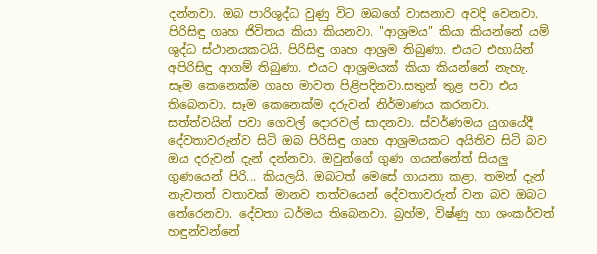දන්නවා. ඔබ පාරිශුද්ධ වුණු විට ඔබගේ වාසනාව අවදි වෙනවා. පිරිසිඳු ගෘහ ජිවිතය කියා කියනවා. "ආශ්‍රමය" කියා කියන්නේ යම් ශුද්ධ ස්ථානයකටයි. පිරිසිඳු ගෘහ ආශ්‍රම තිබුණා. එයට එහායින් අපිරිසිඳු ආගම් තිබුණා. එයට ආශ්‍රමයක් කියා කියන්නේ නැහැ. සෑම කෙනෙක්ම ගෘහ මාවත පිළිපදිනවා.සතුන් තුළ පවා එය තිබෙනවා. සෑම කෙනෙක්ම දරුවන් නිර්මාණය කරනවා. සත්ත්වයින් පවා ගෙවල් දොරවල් සාදනවා. ස්වර්ණමය යුගයේදී දේවතාවරුන්ව සිටි ඔබ පිරිසිඳු ගෘහ ආශ්‍රමයකට අයිතිව සිටි බව ඔය දරුවන් දැන් දන්නවා. ඔවුන්ගේ ගුණ ගයන්නේත් සියලු ගුණයෙන් පිරි... කියලයි. ඔබටත් මෙසේ ගායනා කළා. තමන් දැන් නැවතත් වතාවක් මානව තත්වයෙන් දේවතාවරුත් වන බව ඔබට තේරෙනවා. දේවතා ධර්මය තිබෙනවා. බ්‍රහ්ම, විෂ්ණු හා ශංකර්වත් හඳුන්වන්නේ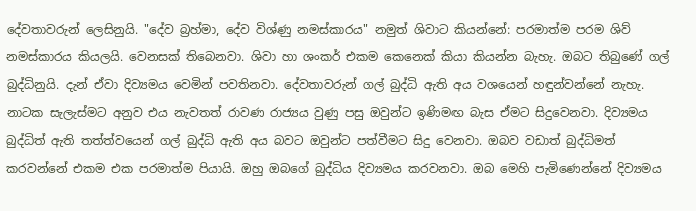දේවතාවරුන් ලෙසිනුයි. "දේව බ්‍රහ්මා, දේව විශ්ණු නමස්කාරය" නමුත් ශිවාට කියන්නේ: පරමාත්ම පරම ශිව් නමස්කාරය කියලයි. වෙනසක් තිබෙනවා. ශිවා හා ශංකර් එකම කෙනෙක් කියා කියන්න බැහැ. ඔබට තිබුණේ ගල් බුද්ධිනුයි. දැන් ඒවා දිව්‍යමය වෙමින් පවතිනවා. දේවතාවරුන් ගල් බුද්ධි ඇති අය වශයෙන් හඳුන්වන්නේ නැහැ. නාටක සැලැස්මට අනුව එය නැවතත් රාවණ රාජ්‍යය වුණු පසු ඔවුන්ට ඉණිමඟ බැස ඒමට සිදුවෙනවා. දිව්‍යමය බුද්ධිත් ඇති තත්ත්වයෙන් ගල් බුද්ධි ඇති අය බවට ඔවුන්ට පත්වීමට සිදු වෙනවා. ඔබව වඩාත් බුද්ධිමත් කරවන්නේ එකම එක පරමාත්ම පියායි. ඔහු ඔබගේ බුද්ධිය දිව්‍යමය කරවනවා. ඔබ මෙහි පැමිණෙන්නේ දිව්‍යමය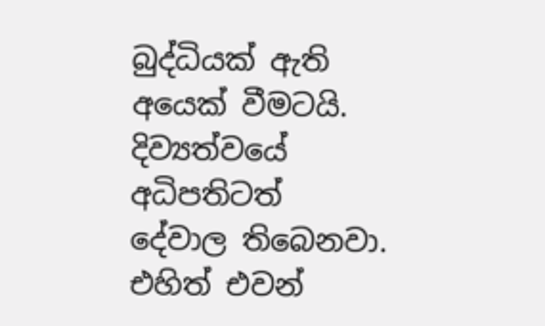බුද්ධියක් ඇති අයෙක් වීමටයි. දිව්‍යත්වයේ අධිපතිටත් දේවාල තිබෙනවා. එහිත් එවන්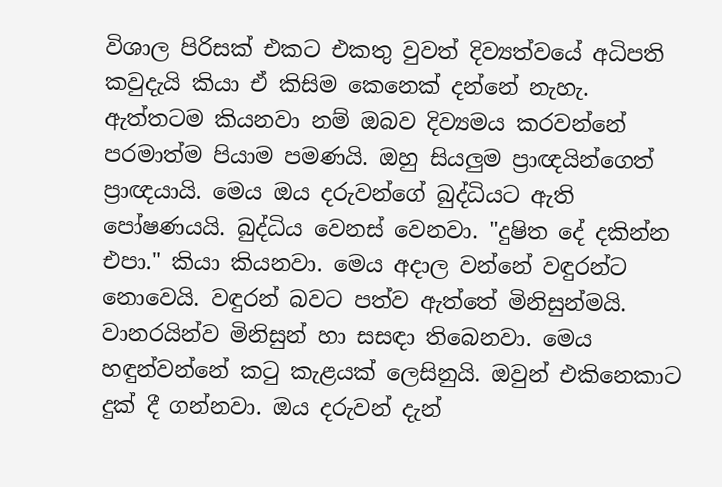විශාල පිරිසක් එකට එකතු වුවත් දිව්‍යත්වයේ අධිපති කවුදැයි කියා ඒ කිසිම කෙනෙක් දන්නේ නැහැ. ඇත්තටම කියනවා නම් ඔබව දිව්‍යමය කරවන්නේ පරමාත්ම පියාම පමණයි. ඔහු සියලුම ප්‍රාඥයින්ගෙත් ප්‍රාඥයායි. මෙය ඔය දරුවන්ගේ බුද්ධියට ඇති පෝෂණයයි. බුද්ධිය වෙනස් වෙනවා. "දුෂිත දේ දකින්න එපා." කියා කියනවා. මෙය අදාල වන්නේ වඳුරන්ට නොවෙයි. වඳුරන් බවට පත්ව ඇත්තේ මිනිසුන්මයි. වානරයින්ව මිනිසුන් හා සසඳා තිබෙනවා. මෙය හඳුන්වන්නේ කටු කැළයක් ලෙසිනුයි. ඔවුන් එකිනෙකාට දුක් දී ගන්නවා. ඔය දරුවන් දැන්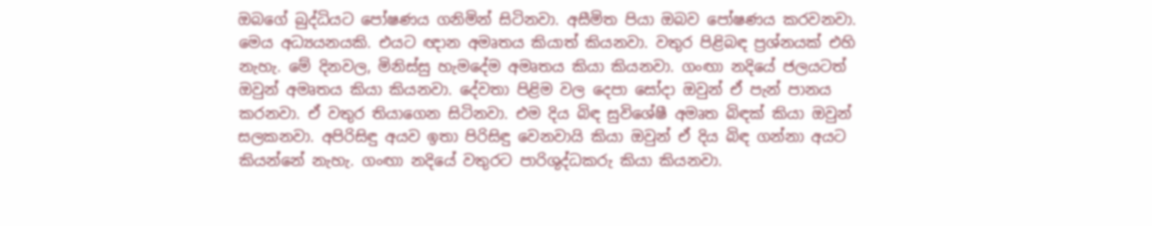ඔබගේ බුද්ධියට පෝෂණය ගනිමින් සිටිනවා. අසීමිත පියා ඔබව පෝෂණය කරවනවා. මෙය අධ්‍යයනයකි. එයට ඥාන අමෘතය කියාත් කියනවා. වතුර පිළිබඳ ප්‍රශ්නයක් එහි නැහැ. මේ දිනවල, මිනිස්සු හැමදේම අමෘතය කියා කියනවා. ගංඟා නදියේ ජලයටත් ඔවුන් අමෘතය කියා කියනවා. දේවතා පිළිම වල දෙපා සෝදා ඔවුන් ඒ පැන් පානය කරනවා. ඒ වතුර තියාගෙන සිටිනවා. එම දිය බිඳ සුවිශේෂී අමෘත බිඳක් කියා ඔවුන් සලකනවා. අපිරිසිඳු අයව ඉතා පිරිසිඳු වෙනවායි කියා ඔවුන් ඒ දිය බිඳ ගන්නා අයට කියන්නේ නැහැ. ගංඟා නදියේ වතුරට පාරිශුද්ධකරු කියා කියනවා.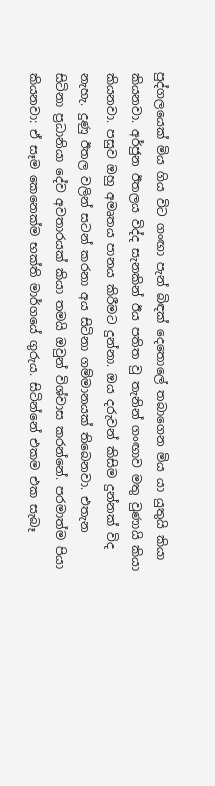පුද්ගලයෙක් මිය ගිය විට ගංඟා පැන් බිඳක් දෙතොලේ තබාගෙන මිය යා යුතුයි කියා කියනවා. අර්ජුන ඊතලය විද්ද සැනකින් ඊය පතිත වු තැනින් ගංඟාව මතු වුණායි කියා කියනවා. පසුව ඔහු අමෘතය පානය කිරීමට දුන්නා. ඔය දරුවන් කිසිම දුන්නක් විද නැහැ. දුණු ඊතල වලින් සටන් කරනා අය සිටිනා ගම්මානයක් තිබෙනවා. එතැන සිටිනා ප්‍රධානියා දේව අවතාරයක් කියා තමයි ඔවුන් විශ්වාස කරන්නේ. පරමාත්ම පියා කියනවා: ඒ සෑම කෙනෙක්ම භක්ති මාර්ගයේ ගුරුය. සිටින්නේ එකම එක සැබෑ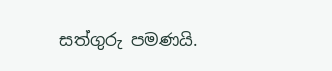සත්ගුරු පමණයි.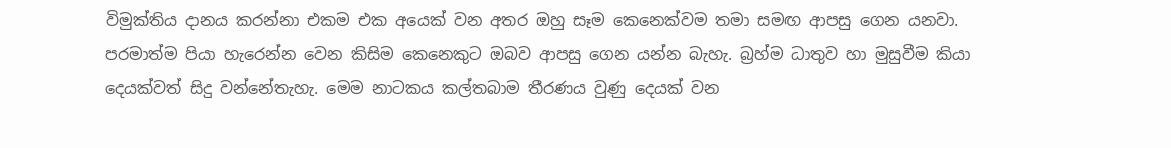විමුක්තිය දානය කරන්නා එකම එක අයෙක් වන අතර ඔහු සෑම කෙනෙක්වම තමා සමඟ ආපසු ගෙන යනවා. පරමාත්ම පියා හැරෙන්න වෙන කිසිම කෙනෙකුට ඔබව ආපසු ගෙන යන්න බැහැ. බ්‍රහ්ම ධාතුව හා මුසුවීම කියා දෙයක්වත් සිදු වන්නේතැහැ. මෙම නාටකය කල්තබාම තීරණය වුණු දෙයක් වන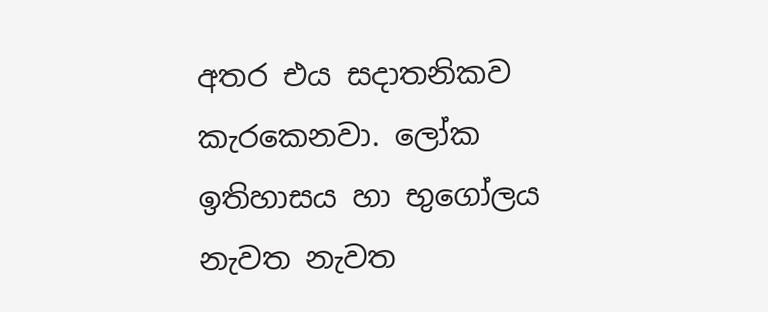අතර එය සදාතනිකව කැරකෙනවා. ලෝක ඉතිහාසය හා භුගෝලය නැවත නැවත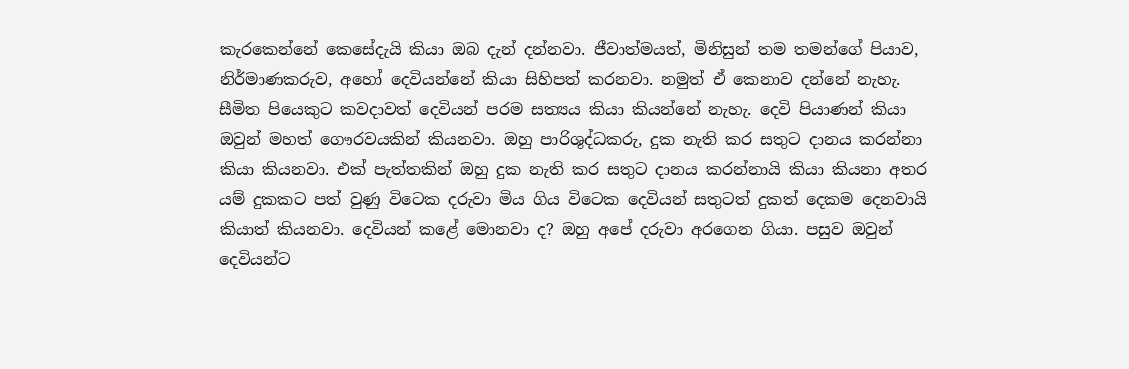කැරකෙන්නේ කෙසේදැයි කියා ඔබ දැන් දන්නවා. ජීවාත්මයත්, මිනිසුන් තම තමන්ගේ පියාව, නිර්මාණකරුව, අහෝ දෙවියන්නේ කියා සිහිපත් කරනවා. නමුත් ඒ කෙනාව දන්නේ නැහැ. සීමිත පියෙකුට කවදාවත් දෙවියන් පරම සත්‍යය කියා කියන්නේ නැහැ. දෙවි පියාණන් කියා ඔවුන් මහත් ගෞරවයකින් කියනවා. ඔහු පාරිශුද්ධකරු, දුක නැති කර සතුට දානය කරන්නා කියා කියනවා. එක් පැත්තකින් ඔහු දුක නැති කර සතුට දානය කරන්නායි කියා කියනා අතර යම් දුකකට පත් වුණු විටෙක දරුවා මිය ගිය විටෙක දෙවියන් සතුටත් දුකත් දෙකම දෙනවායි කියාත් කියනවා. දෙවියන් කළේ මොනවා ද? ඔහු අපේ දරුවා අරගෙන ගියා. පසුව ඔවුන් දෙවියන්ට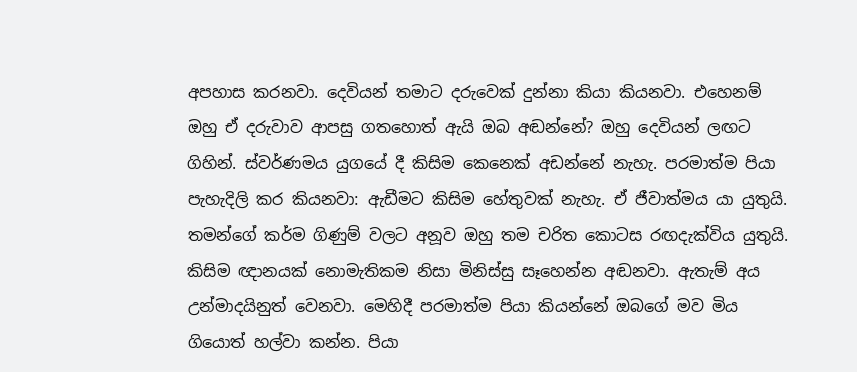අපහාස කරනවා. දෙවියන් තමාට දරුවෙක් දුන්නා කියා කියනවා. එහෙනම් ඔහු ඒ දරුවාව ආපසු ගතහොත් ඇයි ඔබ අඬන්නේ? ඔහු දෙවියන් ලඟට ගිහින්. ස්වර්ණමය යුගයේ දී කිසිම කෙනෙක් අඩන්නේ නැහැ. පරමාත්ම පියා පැහැදිලි කර කියනවා: ඇඩීමට කිසිම හේතුවක් නැහැ. ඒ ජීවාත්මය යා යුතුයි. තමන්ගේ කර්ම ගිණුම් වලට අනූව ඔහු තම චරිත කොටස රඟදැක්විය යුතුයි. කිසිම ඥානයක් නොමැතිකම නිසා මිනිස්සු සෑහෙන්න අඬනවා. ඇතැම් අය උන්මාදයිනුත් වෙනවා. මෙහිදී පරමාත්ම පියා කියන්නේ ඔබගේ මව මිය ගියොත් හල්වා කන්න. පියා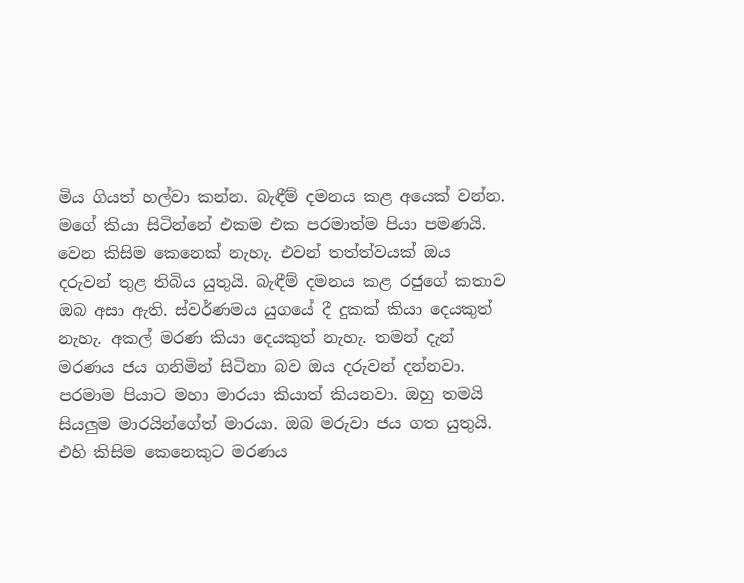මිය ගියත් හල්වා කන්න. බැඳීම් දමනය කළ අයෙක් වන්න. මගේ කියා සිටින්නේ එකම එක පරමාත්ම පියා පමණයි. වෙන කිසිම කෙනෙක් නැහැ. එවන් තත්ත්වයක් ඔය දරුවන් තුළ තිබිය යුතුයි. බැඳීම් දමනය කළ රජුගේ කතාව ඔබ අසා ඇති. ස්වර්ණමය යුගයේ දී දුකක් කියා දෙයකුත් නැහැ. අකල් මරණ කියා දෙයකුත් නැහැ. තමන් දැන් මරණය ජය ගනිමින් සිටිනා බව ඔය දරුවන් දන්නවා. පරමාම පියාට මහා මාරයා කියාත් කියනවා. ඔහු තමයි සියලුම මාරයින්ගේත් මාරයා. ඔබ මරුවා ජය ගත යුතුයි. එහි කිසිම කෙනෙකුට මරණය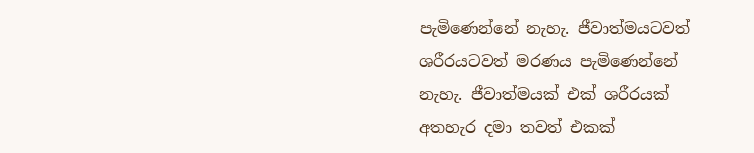පැමිණෙන්නේ නැහැ. ජීවාත්මයටවත් ශරීරයටවත් මරණය පැමිණෙන්නේ නැහැ. ජීවාත්මයක් එක් ශරීරයක් අතහැර දමා තවත් එකක්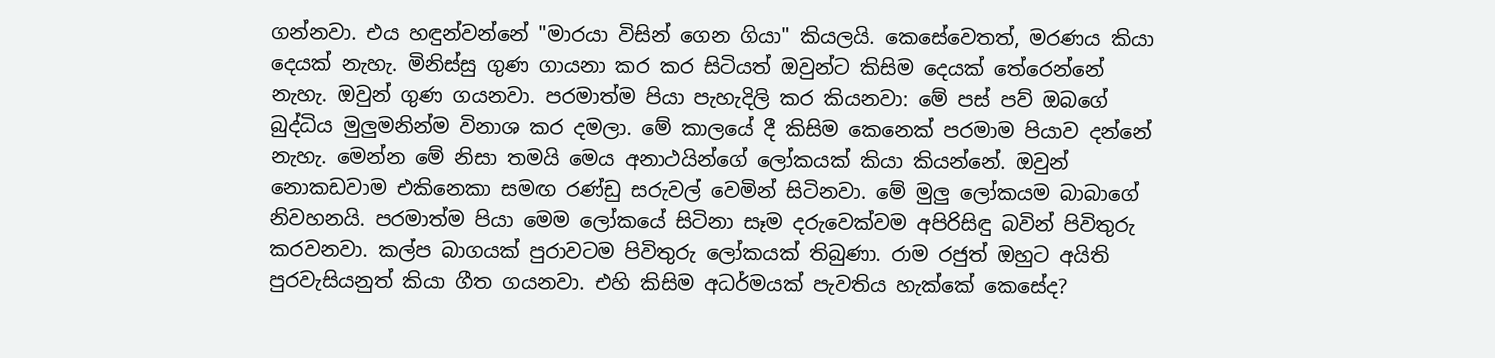ගන්නවා. එය හඳුන්වන්නේ "මාරයා විසින් ගෙන ගියා" කියලයි. කෙසේවෙතත්, මරණය කියා දෙයක් නැහැ. මිනිස්සු ගුණ ගායනා කර කර සිටියත් ඔවුන්ට කිසිම දෙයක් තේරෙන්නේ නැහැ. ඔවුන් ගුණ ගයනවා. පරමාත්ම පියා පැහැදිලි කර කියනවා: මේ පස් පව් ඔබගේ බුද්ධිය මුලුමනින්ම විනාශ කර දමලා. මේ කාලයේ දී කිසිම කෙනෙක් පරමාම පියාව දන්නේ නැහැ. මෙන්න මේ නිසා තමයි මෙය අනාථයින්ගේ ලෝකයක් කියා කියන්නේ. ඔවුන් නොකඩවාම එකිනෙකා සමඟ රණ්ඩු සරුවල් වෙමින් සිටිනවා. මේ මුලු ලෝකයම බාබාගේ නිවහනයි. පරමාත්ම පියා මෙම ලෝකයේ සිටිනා සෑම දරුවෙක්වම අපිරිසිඳු බවින් පිවිතුරු කරවනවා. කල්ප බාගයක් පුරාවටම පිවිතුරු ලෝකයක් තිබුණා. රාම රජුත් ඔහුට අයිති පුරවැසියනුත් කියා ගීත ගයනවා. එහි කිසිම අධර්මයක් පැවතිය හැක්කේ කෙසේද?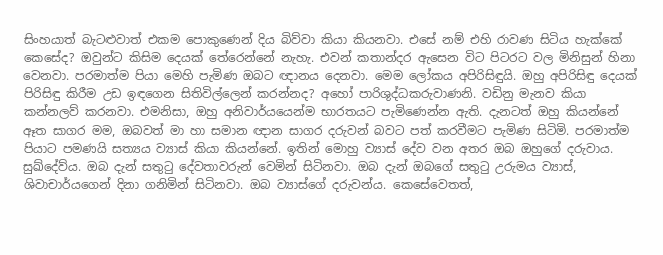සිංහයාත් බැටළුවාත් එකම පොකුණෙන් දිය බිව්වා කියා කියනවා. එසේ නම් එහි රාවණ සිටිය හැක්කේ කෙසේද? ඔවුන්ට කිසිම දෙයක් තේරෙන්නේ නැහැ. එවන් කතාන්දර ඇසෙන විට පිටරට වල මිනිසුන් හිනා වෙනවා. පරමාත්ම පියා මෙහි පැමිණ ඔබට ඥානය දෙනවා. මෙම ලෝකය අපිරිසිඳුයි. ඔහු අපිරිසිඳු දෙයක් පිරිසිඳු කිරීම උඩ ඉඳගෙන සිතිවිල්ලෙන් කරන්නද? අහෝ පාරිශුද්ධකරුවාණනි. වඩිනු මැනව කියා කන්නලව් කරනවා. එමනිසා, ඔහු අනිවාර්යයෙන්ම භාරතයට පැමිණෙන්න ඇති. දැනටත් ඔහු කියන්නේ ඈත සාගර මම, ඔබවත් මා හා සමාන ඥාන සාගර දරුවන් බවට පත් කරවීමට පැමිණ සිටිමි. පරමාත්ම පියාට පමණයි සත්‍යය ව්‍යාස් කියා කියන්නේ. ඉතින් මොහු ව්‍යාස් දේව වන අතර ඔබ ඔහුගේ දරුවාය. සුඛ්දේව්ය. ඔබ දැන් සතුටු දේවතාවරුන් වෙමින් සිටිනවා. ඔබ දැන් ඔබගේ සතුටු උරුමය ව්‍යාස්, ශිවාචාර්යගෙන් දිනා ගනිමින් සිටිනවා. ඔබ ව්‍යාස්ගේ දරුවන්ය. කෙසේවෙතත්,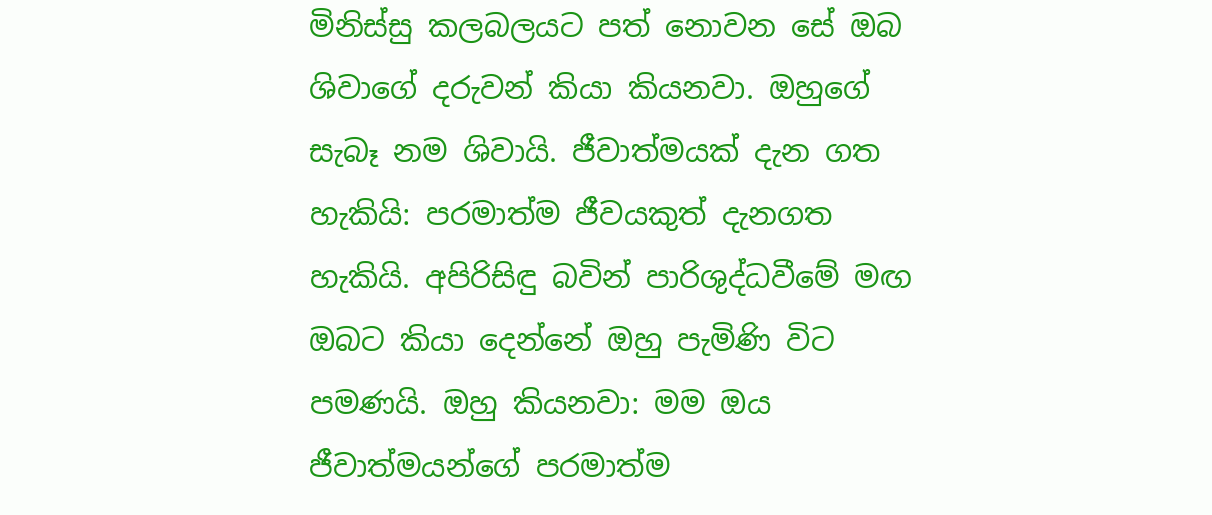මිනිස්සු කලබලයට පත් නොවන සේ ඔබ ශිවාගේ දරුවන් කියා කියනවා. ඔහුගේ සැබෑ නම ශිවායි. ජීවාත්මයක් දැන ගත හැකියි: පරමාත්ම ජීවයකුත් දැනගත හැකියි. අපිරිසිඳු බවින් පාරිශුද්ධවීමේ මඟ ඔබට කියා දෙන්නේ ඔහු පැමිණි විට පමණයි. ඔහු කියනවා: මම ඔය ජීවාත්මයන්ගේ පරමාත්ම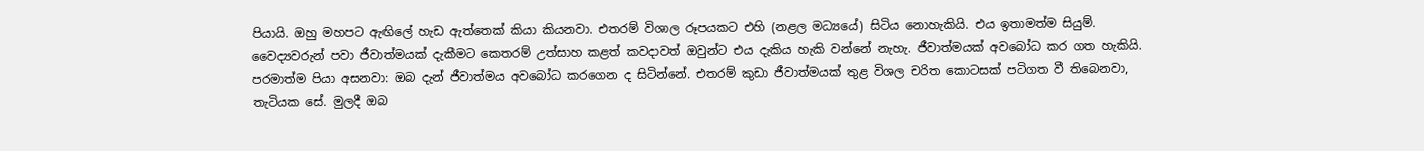පියායි. ඔහු මහපට ඇඟිලේ හැඩ ඇත්තෙක් කියා කියනවා. එතරම් විශාල රූපයකට එහි (නළල මධ්‍යයේ) සිටිය නොහැකියි. එය ඉතාමත්ම සියුම්. වෛද්‍යවරුන් පවා ජීවාත්මයක් දැකීමට කෙතරම් උත්සාහ කළත් කවදාවත් ඔවුන්ට එය දැකිය හැකි වන්නේ නැහැ. ජීවාත්මයක් අවබෝධ කර ගත හැකියි. පරමාත්ම පියා අසනවා: ඔබ දැන් ජීවාත්මය අවබෝධ කරගෙන ද සිටින්නේ. එතරම් කුඩා ජීවාත්මයක් තුළ විශල චරිත කොටසක් පටිගත වී තිබෙනවා, තැටියක සේ. මුලදී ඔබ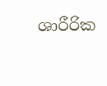ශාරීරික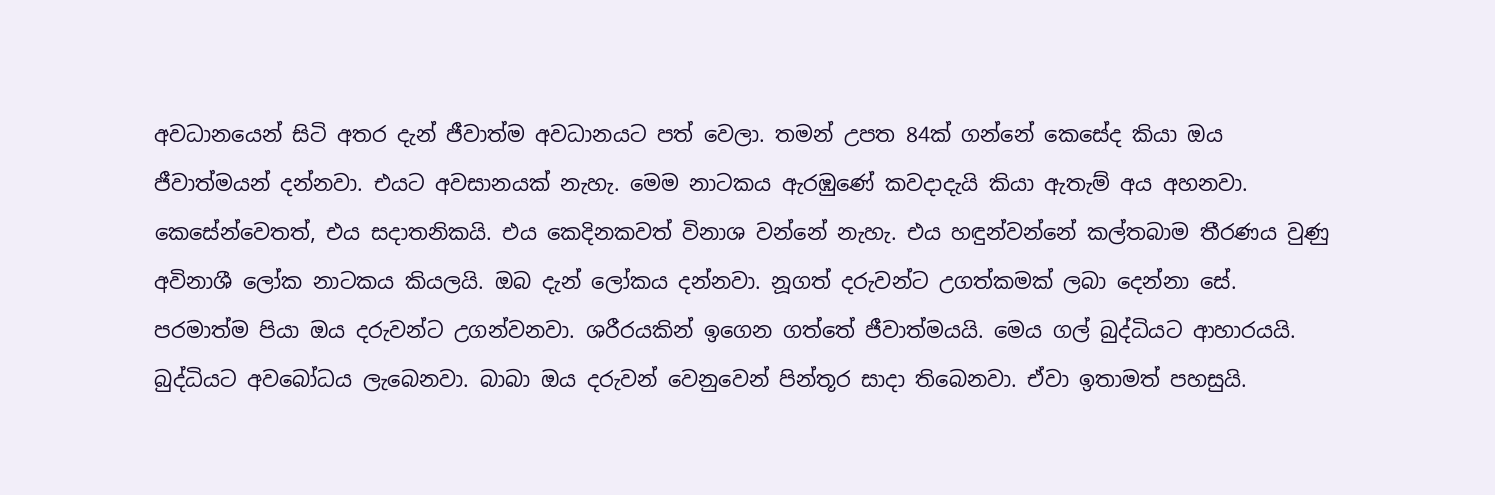අවධානයෙන් සිටි අතර දැන් ජීවාත්ම අවධානයට පත් වෙලා. තමන් උපත 84ක් ගන්නේ කෙසේද කියා ඔය ජීවාත්මයන් දන්නවා. එයට අවසානයක් නැහැ. මෙම නාටකය ඇරඹුණේ කවදාදැයි කියා ඇතැම් අය අහනවා. කෙසේන්වෙතත්, එය සදාතනිකයි. එය කෙදිනකවත් විනාශ වන්නේ නැහැ. එය හඳුන්වන්නේ කල්තබාම තීරණය වුණු අවිනාශී ලෝක නාටකය කියලයි. ඔබ දැන් ලෝකය දන්නවා. නූගත් දරුවන්ට උගත්කමක් ලබා දෙන්නා සේ. පරමාත්ම පියා ඔය දරුවන්ට උගන්වනවා. ශරීරයකින් ඉගෙන ගත්තේ ජීවාත්මයයි. මෙය ගල් බුද්ධියට ආහාරයයි. බුද්ධියට අවබෝධය ලැබෙනවා. බාබා ඔය දරුවන් වෙනුවෙන් පින්තූර සාදා තිබෙනවා. ඒවා ඉතාමත් පහසුයි.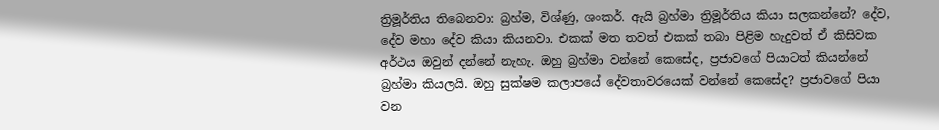ත්‍රිමූර්තිය තිබෙනවා: බ්‍රහ්ම, විශ්ණු, ශංකර්. ඇයි බ්‍රහ්මා ත්‍රිමූර්තිය කියා සලකන්නේ? දේව, දේව මහා දේව කියා කියනවා. එකක් මත තවත් එකක් තබා පිළිම හැදුවත් ඒ කිසිවක අර්ථය ඔවුන් දන්නේ නැහැ. ඔහු බ්‍රහ්මා වන්නේ කෙසේද, ප්‍රජාවගේ පියාටත් කියන්නේ බ්‍රහ්මා කියලයි. ඔහු සුක්ෂම කලාපයේ දේවතාවරයෙක් වන්නේ කෙසේද? ප්‍රජාවගේ පියා වන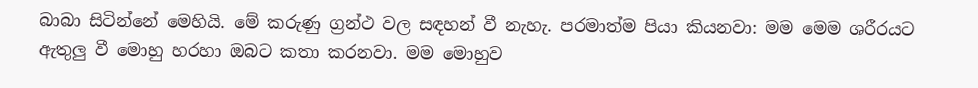බාබා සිටින්නේ මෙහියි. මේ කරුණු ග්‍රන්ථ වල සඳහන් වී නැහැ. පරමාත්ම පියා කියනවා: මම මෙම ශරීරයට ඇතුලු වී මොහු හරහා ඔබට කතා කරනවා. මම මොහුව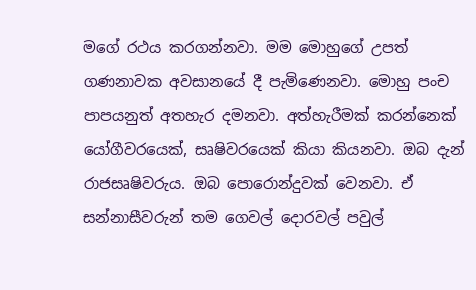මගේ රථය කරගන්නවා. මම මොහුගේ උපත් ගණනාවක අවසානයේ දී පැමිණෙනවා. මොහු පංච පාපයනුත් අතහැර දමනවා. අත්හැරීමක් කරන්නෙක් යෝගීවරයෙක්, සෘෂිවරයෙක් කියා කියනවා. ඔබ දැන් රාජසෘෂිවරුය. ඔබ පොරොන්දුවක් වෙනවා. ඒ සන්නාසීවරුන් තම ගෙවල් දොරවල් පවුල්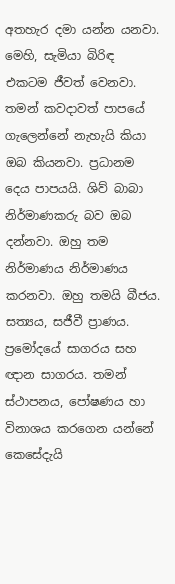අතහැර දමා යන්න යනවා. මෙහි, සැමියා බිරිඳ එකටම ජීවත් වෙනවා. තමන් කවදාවත් පාපයේ ගැලෙන්නේ නැහැයි කියා ඔබ කියනවා. ප්‍රධානම දෙය පාපයයි. ශිව් බාබා නිර්මාණකරු බව ඔබ දන්නවා. ඔහු තම නිර්මාණය නිර්මාණය කරනවා. ඔහු තමයි බීජය. සත්‍යය, සජීවී ප්‍රාණය. ප්‍රමෝදයේ සාගරය සහ ඥාන සාගරය. තමන් ස්ථාපනය, පෝෂණය හා විනාශය කරගෙන යන්නේ කෙසේදැයි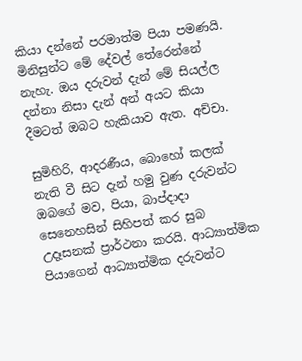කියා දන්නේ පරමාත්ම පියා පමණයි. මිනිසුන්ට මේ දේවල් තේරෙන්නේ නැහැ. ඔය දරුවන් දැන් මේ සියල්ල දන්නා නිසා දැන් අන් අයට කියා දීමටත් ඔබට හැකියාව ඇත. අච්චා.

සුමිහිරි, ආදරණීය, බොහෝ කලක් නැති වී සිට දැන් හමු වුණ දරුවන්ට ඔබගේ මව, පියා, බාප්දාදා සෙනෙහසින් සිහිපත් කර සුබ උදෑසනක් ප්‍රාර්ථනා කරයි. ආධ්‍යාත්මික පියාගෙන් ආධ්‍යාත්මික දරුවන්ට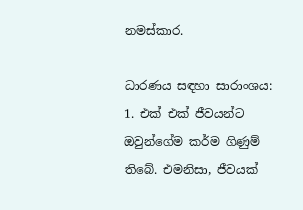නමස්කාර.

ධාරණය සඳහා සාරාංශය:
1. එක් එක් ජීවයන්ට ඔවුන්ගේම කර්ම ගිණුම් තිබේ. එමනිසා, ජීවයක්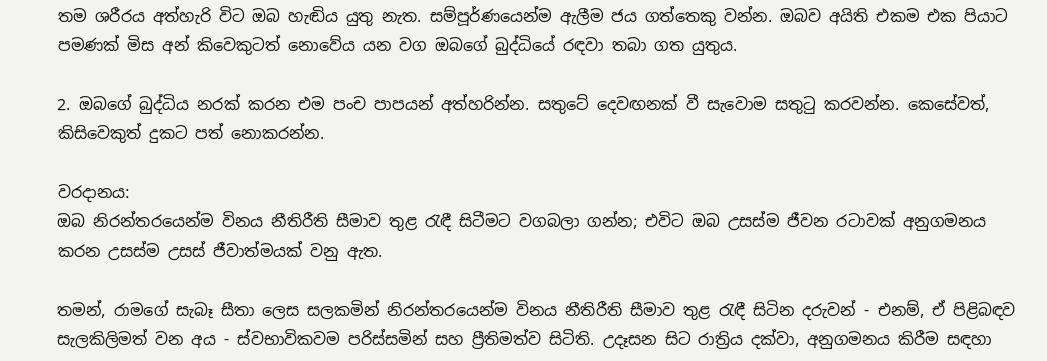තම ශරීරය අත්හැරි විට ඔබ හැඬිය යුතු නැත. සම්පූර්ණයෙන්ම ඇලීම ජය ගත්තෙකු වන්න. ඔබව අයිති එකම එක පියාට පමණක් මිස අන් කිවෙකුටත් නොවේය යන වග ඔබගේ බුද්ධියේ රඳවා තබා ගත යුතුය.

2. ඔබගේ බුද්ධිය නරක් කරන එම පංච පාපයන් අත්හරින්න. සතුටේ දෙවඟනක් වී සැවොම සතුටු කරවන්න. කෙසේවත්, කිසිවෙකුත් දුකට පත් නොකරන්න.

වරදානය:
ඔබ නිරන්තරයෙන්ම විනය නීතිරීති සීමාව තුළ රැඳී සිටීමට වගබලා ගන්න; එවිට ඔබ උසස්ම ජීවන රටාවක් අනුගමනය කරන උසස්ම උසස් ජීවාත්මයක් වනු ඇත.

තමන්, රාමගේ සැබෑ සීතා ලෙස සලකමින් නිරන්තරයෙන්ම විනය නීතිරීති සීමාව තුළ රැඳී සිටින දරුවන් - එනම්, ඒ පිළිබඳව සැලකිලිමත් වන අය - ස්වභාවිකවම පරිස්සමින් සහ ප්‍රීතිමත්ව සිටිති. උදෑසන සිට රාත්‍රිය දක්වා, අනුගමනය කිරීම සඳහා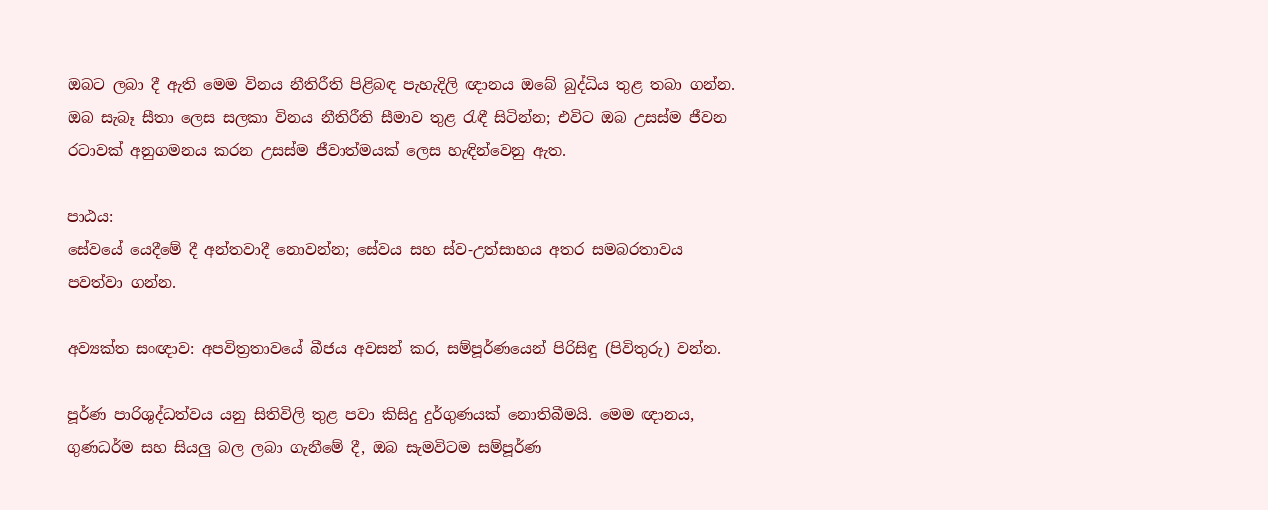ඔබට ලබා දී ඇති මෙම විනය නීතිරීති පිළිබඳ පැහැදිලි ඥානය ඔබේ බුද්ධිය තුළ තබා ගන්න. ඔබ සැබෑ සීතා ලෙස සලකා විනය නීතිරීති සීමාව තුළ රැඳී සිටින්න; එවිට ඔබ උසස්ම ජීවන රටාවක් අනුගමනය කරන උසස්ම ජීවාත්මයක් ලෙස හැඳින්වෙනු ඇත.

පාඨය:
සේවයේ යෙදීමේ දී අන්තවාදී නොවන්න; සේවය සහ ස්ව-උත්සාහය අතර සමබරතාවය පවත්වා ගන්න.

අව්‍යක්ත සංඥාව: අපවිත්‍රතාවයේ බීජය අවසන් කර, සම්පූර්ණයෙන් පිරිසිඳු (පිවිතුරු) වන්න.

පූර්ණ පාරිශුද්ධත්වය යනු සිතිවිලි තුළ පවා කිසිදු දුර්ගුණයක් නොතිබීමයි. මෙම ඥානය, ගුණධර්ම සහ සියලු බල ලබා ගැනීමේ දී, ඔබ සැමවිටම සම්පූර්ණ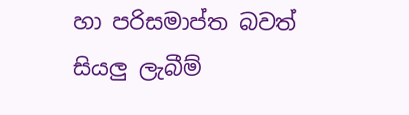හා පරිසමාප්ත බවත් සියලු ලැබීම්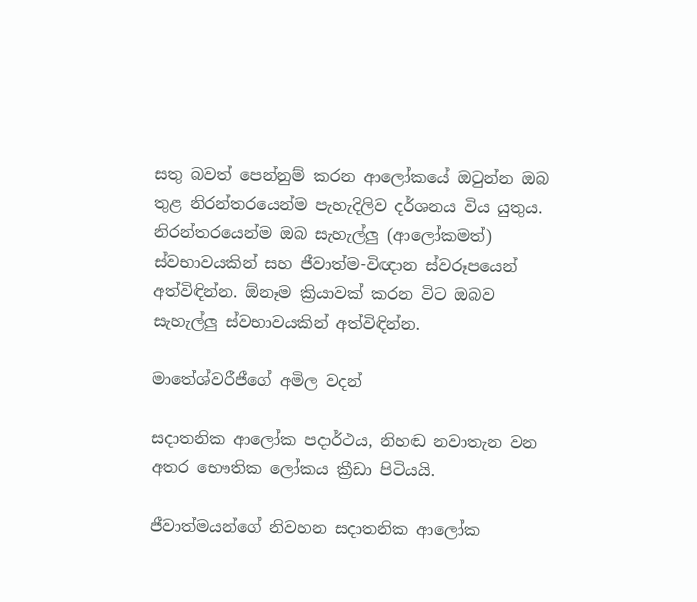සතු බවත් පෙන්නුම් කරන ආලෝකයේ ඔටුන්න ඔබ තුළ නිරන්තරයෙන්ම පැහැදිලිව දර්ශනය විය යුතුය. නිරන්තරයෙන්ම ඔබ සැහැල්ලු (ආලෝකමත්) ස්වභාවයකින් සහ ජීවාත්ම-විඥාන ස්වරූපයෙන් අත්විඳින්න. ඕනෑම ක්‍රියාවක් කරන විට ඔබව සැහැල්ලු ස්වභාවයකින් අත්විඳින්න.

මාතේශ්වරීජීගේ අමිල වදන්

සදාතනික ආලෝක පදාර්ථය, නිහඬ නවාතැන වන අතර භෞතික ලෝකය ක්‍රීඩා පිටියයි.

ජීවාත්මයන්ගේ නිවහන සදාතනික ආලෝක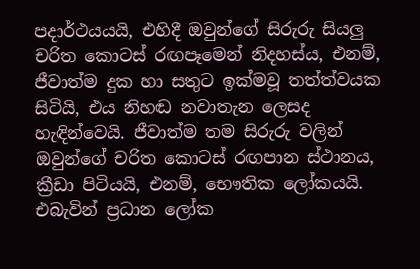පදාර්ථයයයි, එහිදී ඔවුන්ගේ සිරුරු සියලු චරිත කොටස් රඟපෑමෙන් නිදහස්ය, එනම්, ජීවාත්ම දුක හා සතුට ඉක්මවූ තත්ත්වයක සිටියි, එය නිහඬ නවාතැන ලෙසද හැඳින්වෙයි. ජීවාත්ම තම සිරුරු වලින් ඔවුන්ගේ චරිත කොටස් රඟපාන ස්ථානය, ක්‍රීඩා පිටියයි, එනම්, භෞතික ලෝකයයි. එබැවින් ප්‍රධාන ලෝක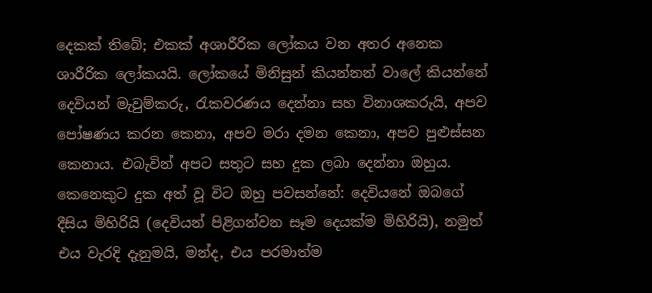දෙකක් තිබේ; එකක් අශාරීරික ලෝකය වන අතර අනෙක ශාරීරික ලෝකයයි. ලෝකයේ මිනිසුන් කියන්නන් වාලේ කියන්නේ දෙවියන් මැවුම්කරු, රැකවරණය දෙන්නා සහ විනාශකරුයි, අපව පෝෂණය කරන කෙනා, අපව මරා දමන කෙනා, අපව පුළුස්සන කෙනාය. එබැවින් අපට සතුට සහ දුක ලබා දෙන්නා ඔහුය. කෙනෙකුට දුක අත් වූ විට ඔහු පවසන්නේ: දෙවියනේ ඔබගේ දීසිය මිහිරියි (දෙවියන් පිළිගන්වන සෑම දෙයක්ම මිහිරියි), නමුත් එය වැරදි දැනුමයි, මන්ද, එය පරමාත්ම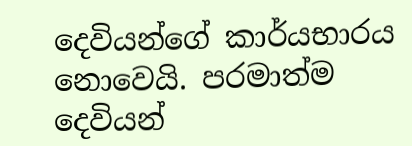දෙවියන්ගේ කාර්යභාරය නොවෙයි. පරමාත්ම දෙවියන්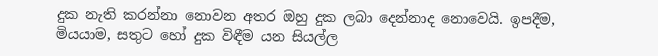දුක නැති කරන්නා නොවන අතර ඔහු දුක ලබා දෙන්නාද නොවෙයි. ඉපදීම, මියයාම, සතුට හෝ දුක විඳීම යන සියල්ල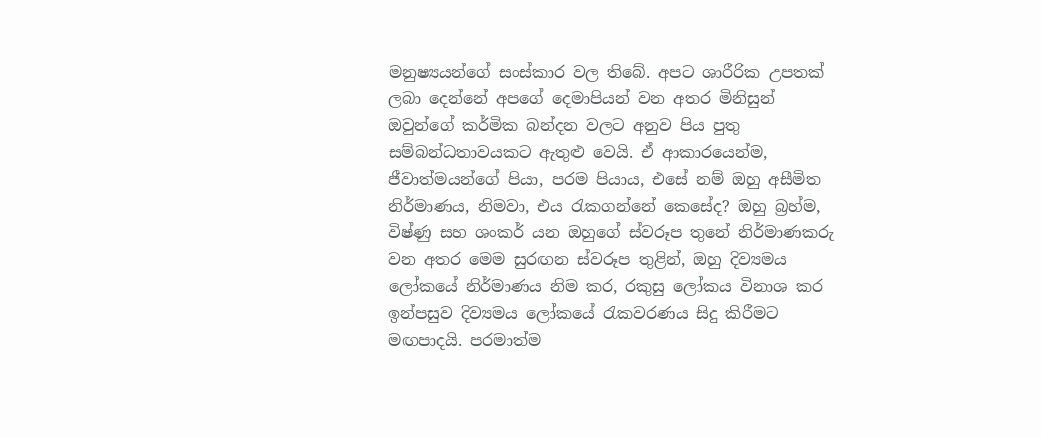මනුෂ්‍යයන්ගේ සංස්කාර වල තිබේ. අපට ශාරීරික උපතක් ලබා දෙන්නේ අපගේ දෙමාපියන් වන අතර මිනිසුන් ඔවුන්ගේ කර්මික බන්දන වලට අනුව පිය පුතු සම්බන්ධතාවයකට ඇතුළු වෙයි. ඒ ආකාරයෙන්ම, ජීවාත්මයන්ගේ පියා, පරම පියාය, එසේ නම් ඔහු අසීමිත නිර්මාණය, නිමවා, එය රැකගන්නේ කෙසේද? ඔහු බ්‍රහ්ම, විෂ්ණු සහ ශංකර් යන ඔහුගේ ස්වරූප තුනේ නිර්මාණකරු වන අතර මෙම සුරඟන ස්වරූප තුළින්, ඔහු දිව්‍යමය ලෝකයේ නිර්මාණය නිම කර, රකුසු ලෝකය විනාශ කර ඉන්පසුව දිව්‍යමය ලෝකයේ රැකවරණය සිදු කිරීමට මඟපාදයි. පරමාත්ම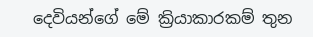දෙවියන්ගේ මේ ක්‍රියාකාරකම් තුන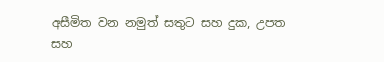අසීමිත වන නමුත් සතුට සහ දුක, උපත සහ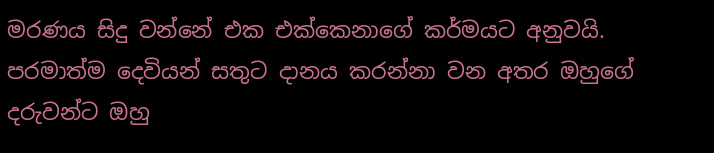මරණය සිදු වන්නේ එක එක්කෙනාගේ කර්මයට අනුවයි. පරමාත්ම දෙවියන් සතුට දානය කරන්නා වන අතර ඔහුගේ දරුවන්ට ඔහු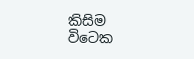කිසිම විටෙක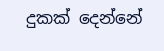දුකක් දෙන්නේ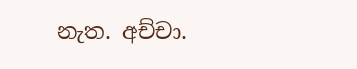නැත. අච්චා.